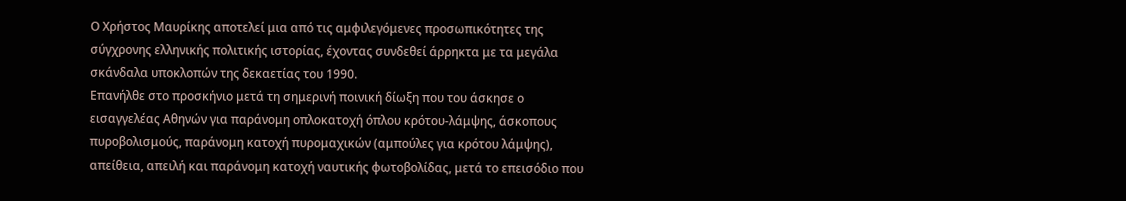Ο Χρήστος Μαυρίκης αποτελεί μια από τις αμφιλεγόμενες προσωπικότητες της σύγχρονης ελληνικής πολιτικής ιστορίας, έχοντας συνδεθεί άρρηκτα με τα μεγάλα σκάνδαλα υποκλοπών της δεκαετίας του 1990.
Επανήλθε στο προσκήνιο μετά τη σημερινή ποινική δίωξη που του άσκησε ο εισαγγελέας Αθηνών για παράνομη οπλοκατοχή όπλου κρότου-λάμψης, άσκοπους πυροβολισμούς, παράνομη κατοχή πυρομαχικών (αμπούλες για κρότου λάμψης), απείθεια, απειλή και παράνομη κατοχή ναυτικής φωτοβολίδας, μετά το επεισόδιο που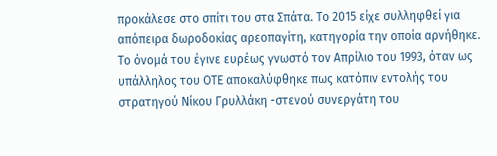προκάλεσε στο σπίτι του στα Σπάτα. Το 2015 είχε συλληφθεί για απόπειρα δωροδοκίας αρεοπαγίτη, κατηγορία την οποία αρνήθηκε.
Το όνομά του έγινε ευρέως γνωστό τον Απρίλιο του 1993, όταν ως υπάλληλος του ΟΤΕ αποκαλύφθηκε πως κατόπιν εντολής του στρατηγού Νίκου Γρυλλάκη -στενού συνεργάτη του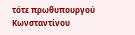τότε πρωθυπουργού Κωνσταντίνου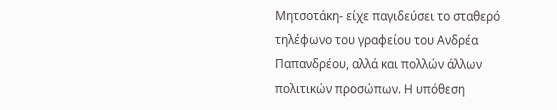Μητσοτάκη- είχε παγιδεύσει το σταθερό τηλέφωνο του γραφείου του Ανδρέα Παπανδρέου, αλλά και πολλών άλλων πολιτικών προσώπων. Η υπόθεση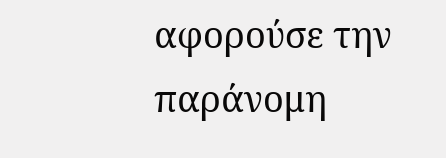αφορούσε την παράνομη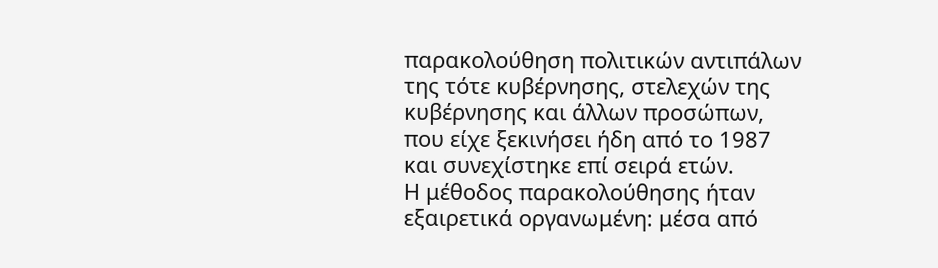παρακολούθηση πολιτικών αντιπάλων της τότε κυβέρνησης, στελεχών της κυβέρνησης και άλλων προσώπων, που είχε ξεκινήσει ήδη από το 1987 και συνεχίστηκε επί σειρά ετών.
Η μέθοδος παρακολούθησης ήταν εξαιρετικά οργανωμένη: μέσα από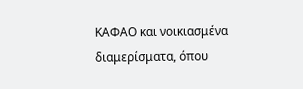ΚΑΦΑΟ και νοικιασμένα διαμερίσματα, όπου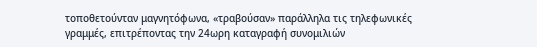τοποθετούνταν μαγνητόφωνα, «τραβούσαν» παράλληλα τις τηλεφωνικές γραμμές, επιτρέποντας την 24ωρη καταγραφή συνομιλιών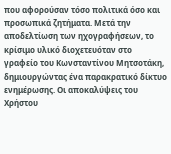που αφορούσαν τόσο πολιτικά όσο και προσωπικά ζητήματα. Μετά την αποδελτίωση των ηχογραφήσεων, το κρίσιμο υλικό διοχετευόταν στο γραφείο του Κωνσταντίνου Μητσοτάκη, δημιουργώντας ένα παρακρατικό δίκτυο ενημέρωσης. Οι αποκαλύψεις του Χρήστου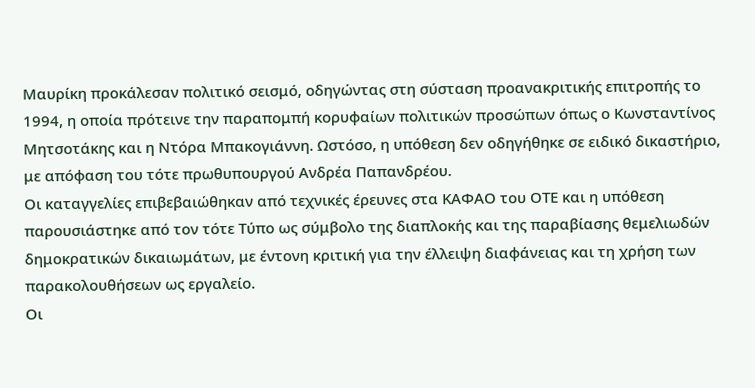Μαυρίκη προκάλεσαν πολιτικό σεισμό, οδηγώντας στη σύσταση προανακριτικής επιτροπής το 1994, η οποία πρότεινε την παραπομπή κορυφαίων πολιτικών προσώπων όπως ο Κωνσταντίνος Μητσοτάκης και η Ντόρα Μπακογιάννη. Ωστόσο, η υπόθεση δεν οδηγήθηκε σε ειδικό δικαστήριο, με απόφαση του τότε πρωθυπουργού Ανδρέα Παπανδρέου.
Οι καταγγελίες επιβεβαιώθηκαν από τεχνικές έρευνες στα ΚΑΦΑΟ του ΟΤΕ και η υπόθεση παρουσιάστηκε από τον τότε Τύπο ως σύμβολο της διαπλοκής και της παραβίασης θεμελιωδών δημοκρατικών δικαιωμάτων, με έντονη κριτική για την έλλειψη διαφάνειας και τη χρήση των παρακολουθήσεων ως εργαλείο.
Οι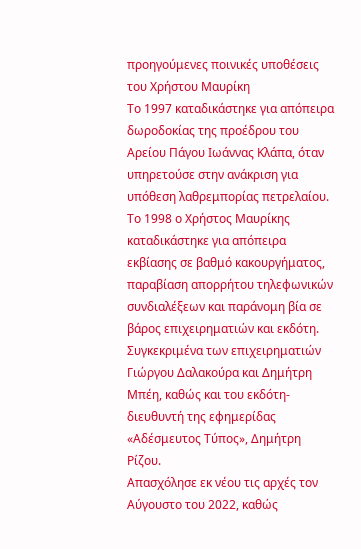προηγούμενες ποινικές υποθέσεις του Χρήστου Μαυρίκη
Το 1997 καταδικάστηκε για απόπειρα δωροδοκίας της προέδρου του Αρείου Πάγου Ιωάννας Κλάπα, όταν υπηρετούσε στην ανάκριση για υπόθεση λαθρεμπορίας πετρελαίου.
Το 1998 ο Χρήστος Μαυρίκης καταδικάστηκε για απόπειρα εκβίασης σε βαθμό κακουργήματος, παραβίαση απορρήτου τηλεφωνικών συνδιαλέξεων και παράνομη βία σε βάρος επιχειρηματιών και εκδότη. Συγκεκριμένα των επιχειρηματιών Γιώργου Δαλακούρα και Δημήτρη Μπέη, καθώς και του εκδότη-διευθυντή της εφημερίδας «Αδέσμευτος Τύπος», Δημήτρη Ρίζου.
Απασχόλησε εκ νέου τις αρχές τον Αύγουστο του 2022, καθώς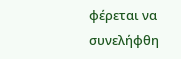φέρεται να συνελήφθη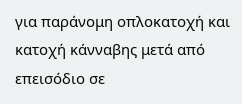για παράνομη οπλοκατοχή και κατοχή κάνναβης μετά από επεισόδιο σε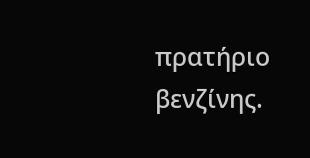πρατήριο βενζίνης.